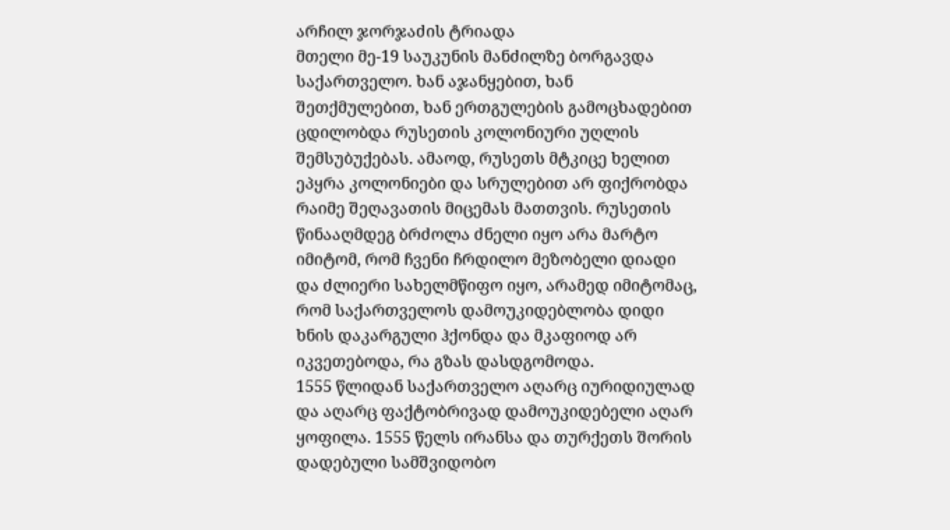არჩილ ჯორჯაძის ტრიადა
მთელი მე-19 საუკუნის მანძილზე ბორგავდა საქართველო. ხან აჯანყებით, ხან შეთქმულებით, ხან ერთგულების გამოცხადებით ცდილობდა რუსეთის კოლონიური უღლის შემსუბუქებას. ამაოდ, რუსეთს მტკიცე ხელით ეპყრა კოლონიები და სრულებით არ ფიქრობდა რაიმე შეღავათის მიცემას მათთვის. რუსეთის წინააღმდეგ ბრძოლა ძნელი იყო არა მარტო იმიტომ, რომ ჩვენი ჩრდილო მეზობელი დიადი და ძლიერი სახელმწიფო იყო, არამედ იმიტომაც, რომ საქართველოს დამოუკიდებლობა დიდი ხნის დაკარგული ჰქონდა და მკაფიოდ არ იკვეთებოდა, რა გზას დასდგომოდა.
1555 წლიდან საქართველო აღარც იურიდიულად და აღარც ფაქტობრივად დამოუკიდებელი აღარ ყოფილა. 1555 წელს ირანსა და თურქეთს შორის დადებული სამშვიდობო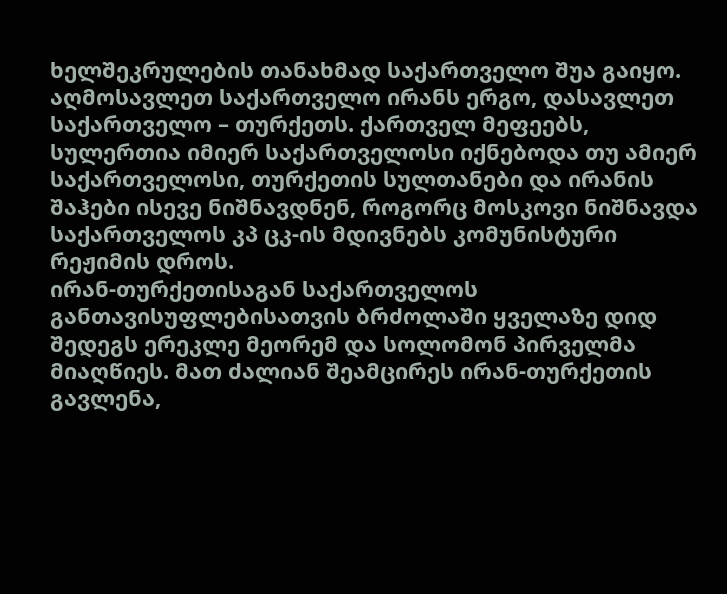ხელშეკრულების თანახმად საქართველო შუა გაიყო. აღმოსავლეთ საქართველო ირანს ერგო, დასავლეთ საქართველო – თურქეთს. ქართველ მეფეებს, სულერთია იმიერ საქართველოსი იქნებოდა თუ ამიერ საქართველოსი, თურქეთის სულთანები და ირანის შაჰები ისევე ნიშნავდნენ, როგორც მოსკოვი ნიშნავდა საქართველოს კპ ცკ-ის მდივნებს კომუნისტური რეჟიმის დროს.
ირან-თურქეთისაგან საქართველოს განთავისუფლებისათვის ბრძოლაში ყველაზე დიდ შედეგს ერეკლე მეორემ და სოლომონ პირველმა მიაღწიეს. მათ ძალიან შეამცირეს ირან-თურქეთის გავლენა,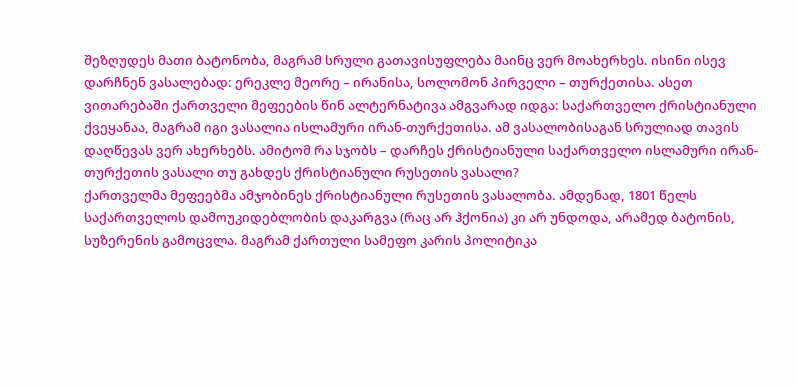შეზღუდეს მათი ბატონობა, მაგრამ სრული გათავისუფლება მაინც ვერ მოახერხეს. ისინი ისევ დარჩნენ ვასალებად: ერეკლე მეორე – ირანისა, სოლომონ პირველი – თურქეთისა. ასეთ ვითარებაში ქართველი მეფეების წინ ალტერნატივა ამგვარად იდგა: საქართველო ქრისტიანული ქვეყანაა, მაგრამ იგი ვასალია ისლამური ირან-თურქეთისა. ამ ვასალობისაგან სრულიად თავის დაღწევას ვერ ახერხებს. ამიტომ რა სჯობს – დარჩეს ქრისტიანული საქართველო ისლამური ირან-თურქეთის ვასალი თუ გახდეს ქრისტიანული რუსეთის ვასალი?
ქართველმა მეფეებმა ამჯობინეს ქრისტიანული რუსეთის ვასალობა. ამდენად, 1801 წელს საქართველოს დამოუკიდებლობის დაკარგვა (რაც არ ჰქონია) კი არ უნდოდა, არამედ ბატონის, სუზერენის გამოცვლა. მაგრამ ქართული სამეფო კარის პოლიტიკა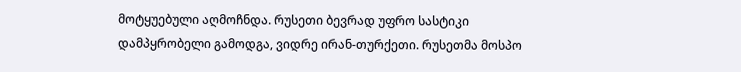მოტყუებული აღმოჩნდა. რუსეთი ბევრად უფრო სასტიკი დამპყრობელი გამოდგა, ვიდრე ირან-თურქეთი. რუსეთმა მოსპო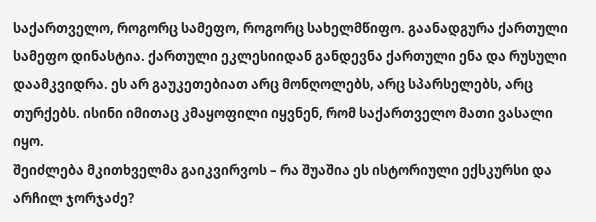საქართველო, როგორც სამეფო, როგორც სახელმწიფო. გაანადგურა ქართული სამეფო დინასტია. ქართული ეკლესიიდან განდევნა ქართული ენა და რუსული დაამკვიდრა. ეს არ გაუკეთებიათ არც მონღოლებს, არც სპარსელებს, არც თურქებს. ისინი იმითაც კმაყოფილი იყვნენ, რომ საქართველო მათი ვასალი იყო.
შეიძლება მკითხველმა გაიკვირვოს – რა შუაშია ეს ისტორიული ექსკურსი და არჩილ ჯორჯაძე?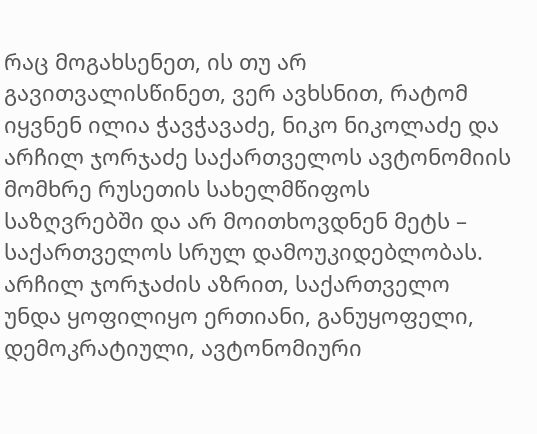რაც მოგახსენეთ, ის თუ არ გავითვალისწინეთ, ვერ ავხსნით, რატომ იყვნენ ილია ჭავჭავაძე, ნიკო ნიკოლაძე და არჩილ ჯორჯაძე საქართველოს ავტონომიის მომხრე რუსეთის სახელმწიფოს საზღვრებში და არ მოითხოვდნენ მეტს – საქართველოს სრულ დამოუკიდებლობას.
არჩილ ჯორჯაძის აზრით, საქართველო უნდა ყოფილიყო ერთიანი, განუყოფელი, დემოკრატიული, ავტონომიური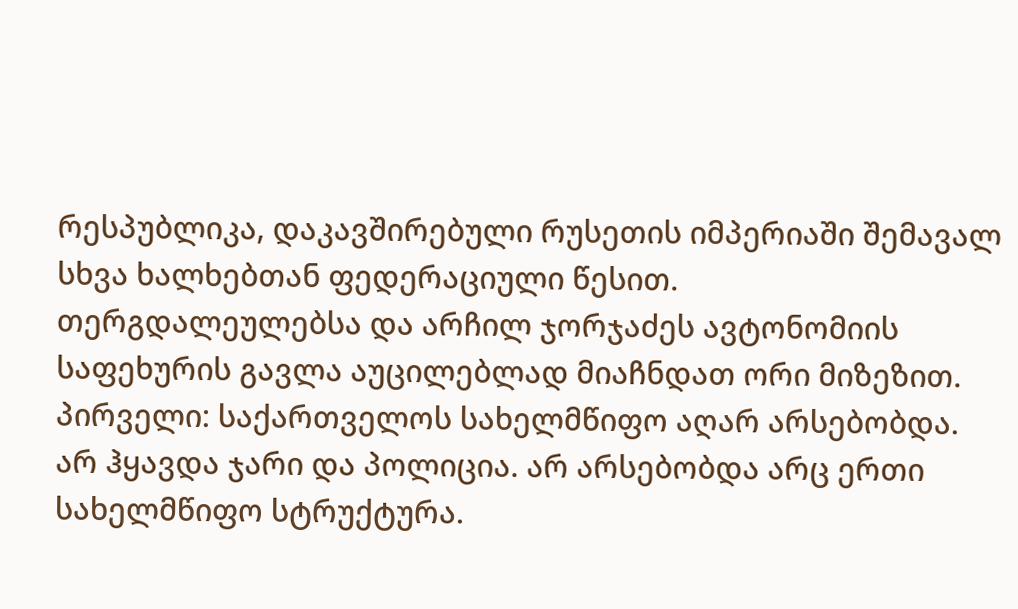რესპუბლიკა, დაკავშირებული რუსეთის იმპერიაში შემავალ სხვა ხალხებთან ფედერაციული წესით.
თერგდალეულებსა და არჩილ ჯორჯაძეს ავტონომიის საფეხურის გავლა აუცილებლად მიაჩნდათ ორი მიზეზით.
პირველი: საქართველოს სახელმწიფო აღარ არსებობდა. არ ჰყავდა ჯარი და პოლიცია. არ არსებობდა არც ერთი სახელმწიფო სტრუქტურა.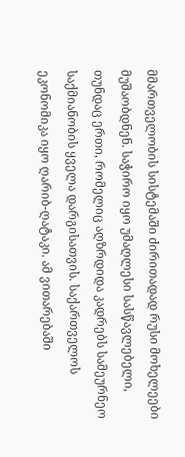მმართველობის სისტემაში ძირითადად რუსი მოხელეები მუშაობდნენ. საჭირო იყო უმაღლესი სასწავლებელი, თუნდაც ერთი, რომელიც აღზრდიდა კადრებს სამეურნეო საქმიანობის ყველა დარგისათვის. საქართველოს ეკონომიკა იყო ღარიბ-ღატაკი. ამ ვითარებაში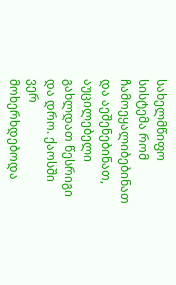სახელმწიფო სისტემა რომ ჩამოეყალიბებინათ და აეშენებინათ, აუცილებელი გახლდათ წესრიგი და დრო. ქაოსში ვერ მოხერხდებოდა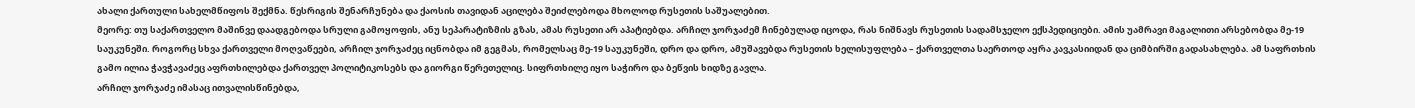ახალი ქართული სახელმწიფოს შექმნა. წესრიგის შენარჩუნება და ქაოსის თავიდან აცილება შეიძლებოდა მხოლოდ რუსეთის საშუალებით.
მეორე: თუ საქართველო მაშინვე დაადგებოდა სრული გამოყოფის, ანუ სეპარატიზმის გზას, ამას რუსეთი არ აპატიებდა. არჩილ ჯორჯაძემ ჩინებულად იცოდა, რას ნიშნავს რუსეთის სადამსჯელო ექსპედიციები. ამის უამრავი მაგალითი არსებობდა მე-19 საუკუნეში. როგორც სხვა ქართველი მოღვაწეები, არჩილ ჯორჯაძეც იცნობდა იმ გეგმას, რომელსაც მე-19 საუკუნეში, დრო და დრო, ამუშავებდა რუსეთის ხელისუფლება – ქართველთა საერთოდ აყრა კავკასიიდან და ციმბირში გადასახლება. ამ საფრთხის გამო ილია ჭავჭავაძეც აფრთხილებდა ქართველ პოლიტიკოსებს და გიორგი წერეთელიც. სიფრთხილე იყო საჭირო და ბეწვის ხიდზე გავლა.
არჩილ ჯორჯაძე იმასაც ითვალისწინებდა,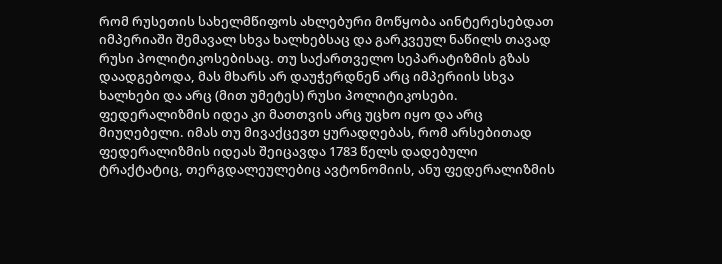რომ რუსეთის სახელმწიფოს ახლებური მოწყობა აინტერესებდათ იმპერიაში შემავალ სხვა ხალხებსაც და გარკვეულ ნაწილს თავად რუსი პოლიტიკოსებისაც. თუ საქართველო სეპარატიზმის გზას დაადგებოდა, მას მხარს არ დაუჭერდნენ არც იმპერიის სხვა ხალხები და არც (მით უმეტეს) რუსი პოლიტიკოსები. ფედერალიზმის იდეა კი მათთვის არც უცხო იყო და არც მიუღებელი. იმას თუ მივაქცევთ ყურადღებას, რომ არსებითად ფედერალიზმის იდეას შეიცავდა 1783 წელს დადებული ტრაქტატიც, თერგდალეულებიც ავტონომიის, ანუ ფედერალიზმის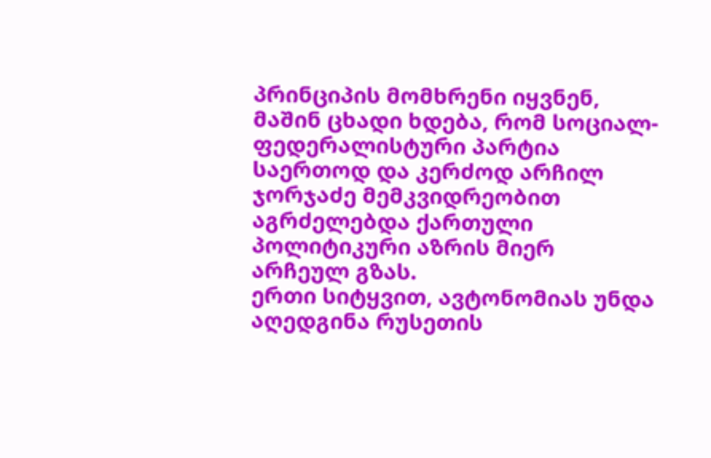პრინციპის მომხრენი იყვნენ, მაშინ ცხადი ხდება, რომ სოციალ-ფედერალისტური პარტია საერთოდ და კერძოდ არჩილ ჯორჯაძე მემკვიდრეობით აგრძელებდა ქართული პოლიტიკური აზრის მიერ არჩეულ გზას.
ერთი სიტყვით, ავტონომიას უნდა აღედგინა რუსეთის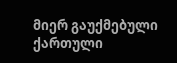მიერ გაუქმებული ქართული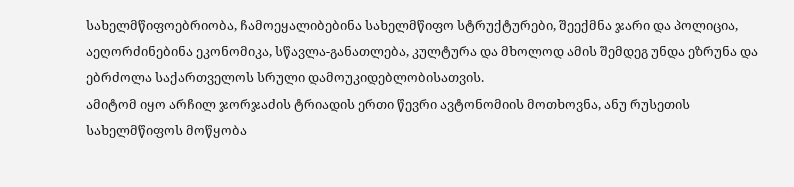სახელმწიფოებრიობა, ჩამოეყალიბებინა სახელმწიფო სტრუქტურები, შეექმნა ჯარი და პოლიცია, აეღორძინებინა ეკონომიკა, სწავლა-განათლება, კულტურა და მხოლოდ ამის შემდეგ უნდა ეზრუნა და ებრძოლა საქართველოს სრული დამოუკიდებლობისათვის.
ამიტომ იყო არჩილ ჯორჯაძის ტრიადის ერთი წევრი ავტონომიის მოთხოვნა, ანუ რუსეთის სახელმწიფოს მოწყობა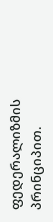ფედერალიზმის პრინციპით.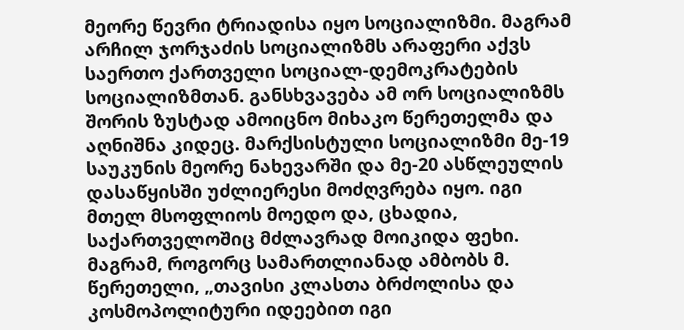მეორე წევრი ტრიადისა იყო სოციალიზმი. მაგრამ არჩილ ჯორჯაძის სოციალიზმს არაფერი აქვს საერთო ქართველი სოციალ-დემოკრატების სოციალიზმთან. განსხვავება ამ ორ სოციალიზმს შორის ზუსტად ამოიცნო მიხაკო წერეთელმა და აღნიშნა კიდეც. მარქსისტული სოციალიზმი მე-19 საუკუნის მეორე ნახევარში და მე-20 ასწლეულის დასაწყისში უძლიერესი მოძღვრება იყო. იგი მთელ მსოფლიოს მოედო და, ცხადია, საქართველოშიც მძლავრად მოიკიდა ფეხი. მაგრამ, როგორც სამართლიანად ამბობს მ. წერეთელი, „თავისი კლასთა ბრძოლისა და კოსმოპოლიტური იდეებით იგი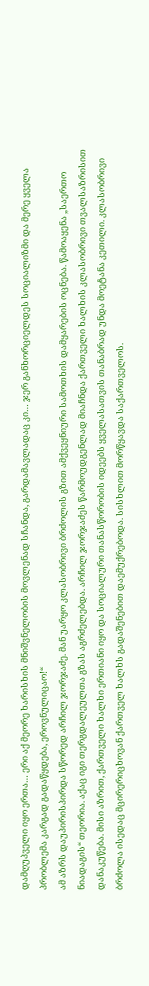დამღუპველი იყო ერთა… ერი აქ მეორე ხარისხის მნიშვნელობის მოვლენად სჩანდა, გარდამავლადაც კი… ჯერ განხორციელდეს სოციალიზმი და მერე ყველა პრობლემა კარგად გადაწყდება, ეროვნულიცაო!“
ამ აზრს დაუპირისპირდა სწორედ არჩილ ჯორჯაძე. მან უარყო კლასობრივი ბრძოლის გზით ამქვეყნიური სამოთხის დამყარების ოცნება. წამოაყენა „საერთო ნიადაგის“ თეორია. აქაც იგი თერგდალეულთა გზას აგრძელებდა. არჩილ ჯორჯაძეს წარმოუდგენლად მიაჩნდა ქართველი ხალხის კლასობრივი თვალსაზრისით დანაკუწება. მისი აზრით, ქართველი ხალხი ერთიანი იყო და სოციალური თანასწორობის იდეებს ყველასათვის თანაბრად უნდა მოეტანა კეთილი. კლასობრივი ბრძოლა ისედაც მცირერიცხოვან ქართველ ხალხს გადაშენებით დაემუქრებოდა. სისხლით მორწყავდა საქართველოს.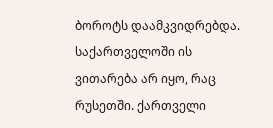ბოროტს დაამკვიდრებდა.
საქართველოში ის ვითარება არ იყო, რაც რუსეთში. ქართველი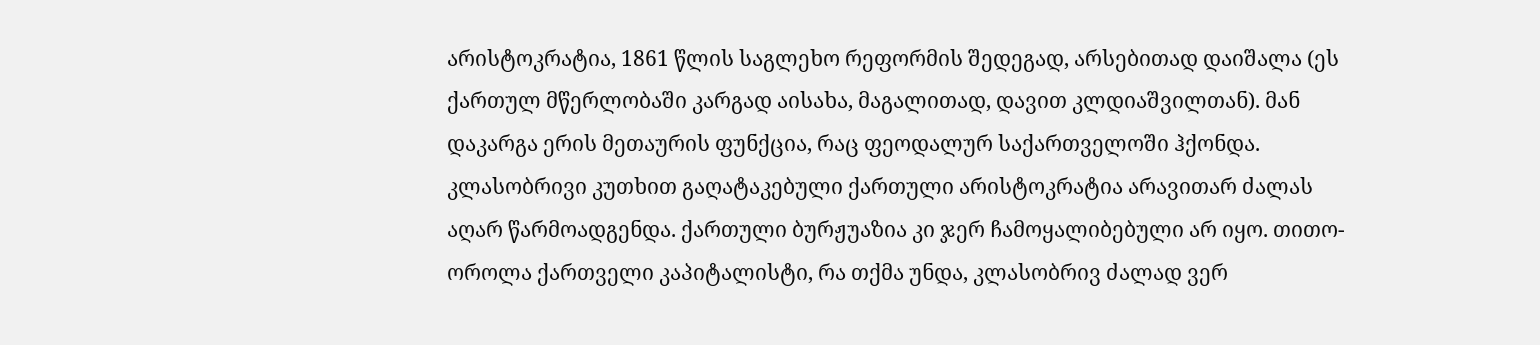არისტოკრატია, 1861 წლის საგლეხო რეფორმის შედეგად, არსებითად დაიშალა (ეს ქართულ მწერლობაში კარგად აისახა, მაგალითად, დავით კლდიაშვილთან). მან დაკარგა ერის მეთაურის ფუნქცია, რაც ფეოდალურ საქართველოში ჰქონდა. კლასობრივი კუთხით გაღატაკებული ქართული არისტოკრატია არავითარ ძალას აღარ წარმოადგენდა. ქართული ბურჟუაზია კი ჯერ ჩამოყალიბებული არ იყო. თითო-ოროლა ქართველი კაპიტალისტი, რა თქმა უნდა, კლასობრივ ძალად ვერ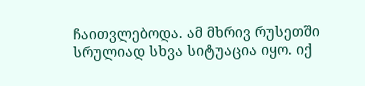ჩაითვლებოდა. ამ მხრივ რუსეთში სრულიად სხვა სიტუაცია იყო. იქ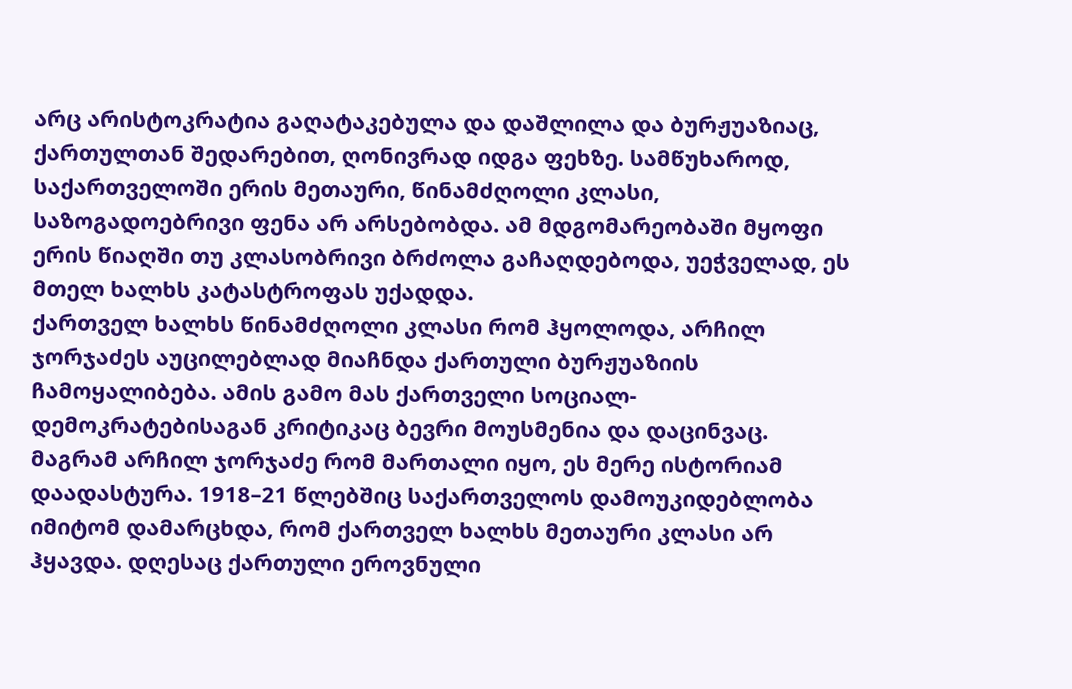არც არისტოკრატია გაღატაკებულა და დაშლილა და ბურჟუაზიაც, ქართულთან შედარებით, ღონივრად იდგა ფეხზე. სამწუხაროდ, საქართველოში ერის მეთაური, წინამძღოლი კლასი, საზოგადოებრივი ფენა არ არსებობდა. ამ მდგომარეობაში მყოფი ერის წიაღში თუ კლასობრივი ბრძოლა გაჩაღდებოდა, უეჭველად, ეს მთელ ხალხს კატასტროფას უქადდა.
ქართველ ხალხს წინამძღოლი კლასი რომ ჰყოლოდა, არჩილ ჯორჯაძეს აუცილებლად მიაჩნდა ქართული ბურჟუაზიის ჩამოყალიბება. ამის გამო მას ქართველი სოციალ-დემოკრატებისაგან კრიტიკაც ბევრი მოუსმენია და დაცინვაც. მაგრამ არჩილ ჯორჯაძე რომ მართალი იყო, ეს მერე ისტორიამ დაადასტურა. 1918–21 წლებშიც საქართველოს დამოუკიდებლობა იმიტომ დამარცხდა, რომ ქართველ ხალხს მეთაური კლასი არ ჰყავდა. დღესაც ქართული ეროვნული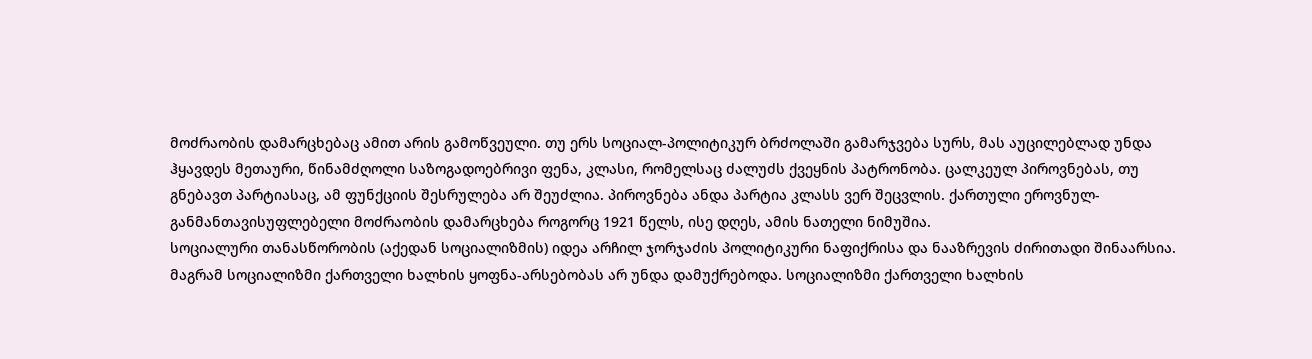მოძრაობის დამარცხებაც ამით არის გამოწვეული. თუ ერს სოციალ-პოლიტიკურ ბრძოლაში გამარჯვება სურს, მას აუცილებლად უნდა ჰყავდეს მეთაური, წინამძღოლი საზოგადოებრივი ფენა, კლასი, რომელსაც ძალუძს ქვეყნის პატრონობა. ცალკეულ პიროვნებას, თუ გნებავთ პარტიასაც, ამ ფუნქციის შესრულება არ შეუძლია. პიროვნება ანდა პარტია კლასს ვერ შეცვლის. ქართული ეროვნულ-განმანთავისუფლებელი მოძრაობის დამარცხება როგორც 1921 წელს, ისე დღეს, ამის ნათელი ნიმუშია.
სოციალური თანასწორობის (აქედან სოციალიზმის) იდეა არჩილ ჯორჯაძის პოლიტიკური ნაფიქრისა და ნააზრევის ძირითადი შინაარსია. მაგრამ სოციალიზმი ქართველი ხალხის ყოფნა-არსებობას არ უნდა დამუქრებოდა. სოციალიზმი ქართველი ხალხის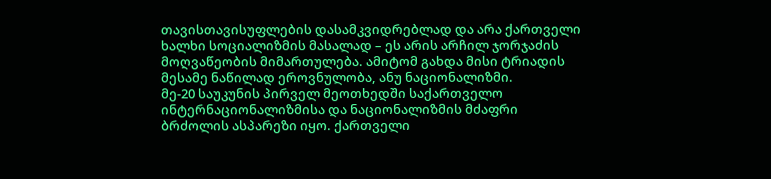თავისთავისუფლების დასამკვიდრებლად და არა ქართველი ხალხი სოციალიზმის მასალად – ეს არის არჩილ ჯორჯაძის მოღვაწეობის მიმართულება. ამიტომ გახდა მისი ტრიადის მესამე ნაწილად ეროვნულობა, ანუ ნაციონალიზმი.
მე-20 საუკუნის პირველ მეოთხედში საქართველო ინტერნაციონალიზმისა და ნაციონალიზმის მძაფრი ბრძოლის ასპარეზი იყო. ქართველი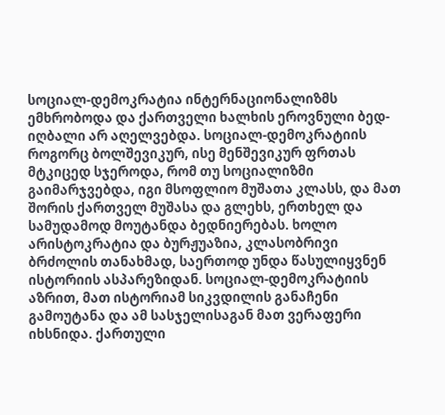სოციალ-დემოკრატია ინტერნაციონალიზმს ემხრობოდა და ქართველი ხალხის ეროვნული ბედ-იღბალი არ აღელვებდა. სოციალ-დემოკრატიის როგორც ბოლშევიკურ, ისე მენშევიკურ ფრთას მტკიცედ სჯეროდა, რომ თუ სოციალიზმი გაიმარჯვებდა, იგი მსოფლიო მუშათა კლასს, და მათ შორის ქართველ მუშასა და გლეხს, ერთხელ და სამუდამოდ მოუტანდა ბედნიერებას. ხოლო არისტოკრატია და ბურჟუაზია, კლასობრივი ბრძოლის თანახმად, საერთოდ უნდა წასულიყვნენ ისტორიის ასპარეზიდან. სოციალ-დემოკრატიის აზრით, მათ ისტორიამ სიკვდილის განაჩენი გამოუტანა და ამ სასჯელისაგან მათ ვერაფერი იხსნიდა. ქართული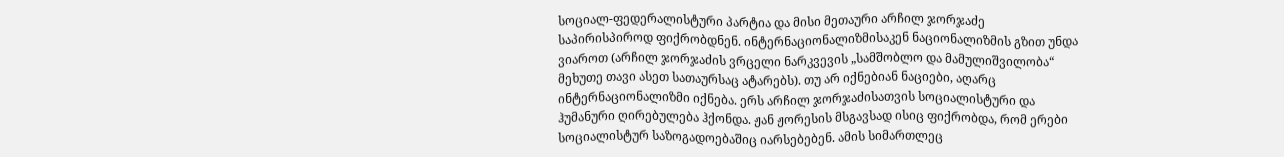სოციალ-ფედერალისტური პარტია და მისი მეთაური არჩილ ჯორჯაძე საპირისპიროდ ფიქრობდნენ. ინტერნაციონალიზმისაკენ ნაციონალიზმის გზით უნდა ვიაროთ (არჩილ ჯორჯაძის ვრცელი ნარკვევის „სამშობლო და მამულიშვილობა“ მეხუთე თავი ასეთ სათაურსაც ატარებს). თუ არ იქნებიან ნაციები, აღარც ინტერნაციონალიზმი იქნება. ერს არჩილ ჯორჯაძისათვის სოციალისტური და ჰუმანური ღირებულება ჰქონდა. ჟან ჟორესის მსგავსად ისიც ფიქრობდა, რომ ერები სოციალისტურ საზოგადოებაშიც იარსებებენ. ამის სიმართლეც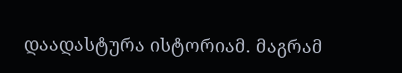დაადასტურა ისტორიამ. მაგრამ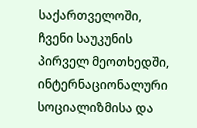საქართველოში, ჩვენი საუკუნის პირველ მეოთხედში, ინტერნაციონალური სოციალიზმისა და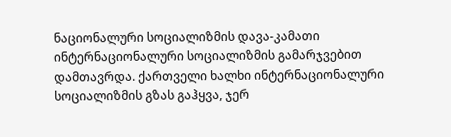ნაციონალური სოციალიზმის დავა-კამათი ინტერნაციონალური სოციალიზმის გამარჯვებით დამთავრდა. ქართველი ხალხი ინტერნაციონალური სოციალიზმის გზას გაჰყვა, ჯერ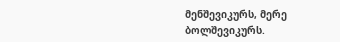მენშევიკურს, მერე ბოლშევიკურს.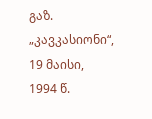გაზ. „კავკასიონი“, 19 მაისი, 1994 წ.